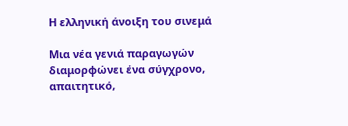Η ελληνική άνοιξη του σινεμά

Μια νέα γενιά παραγωγών διαμορφώνει ένα σύγχρονο, απαιτητικό,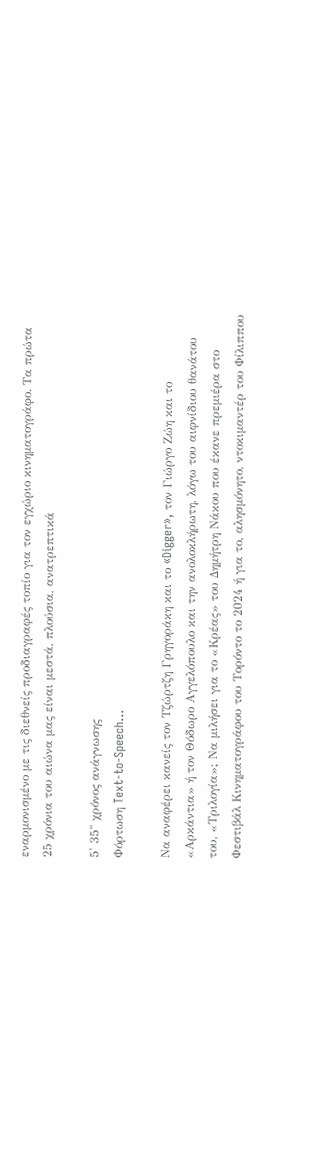εναρμονισμένο με τις διεθνείς προδιαγραφές τοπίο για τον εγχώριο κινηματογράφο. Τα πρώτα 25 χρόνια του αιώνα μας είναι μεστά, πλούσια, ανατρεπτικά

5' 35" χρόνος ανάγνωσης
Φόρτωση Text-to-Speech...

Να αναφέρει κανείς τον Τζώρτζη Γρηγοράκη και το «Digger», τον Γιώργο Ζώη και το «Αρκάντια» ή τον Θόδωρο Αγγελόπουλο και την ανολοκλήρωτη, λόγω του αιφνίδιου θανάτου του, «Τριλογία»; Να μιλήσει για το «Κρέας» του Δημήτρη Νάκου που έκανε πρεμιέρα στο Φεστιβάλ Κινηματογράφου του Τορόντο το 2024 ή για το, αλησμόνητο, ντοκιμαντέρ του Φίλιππου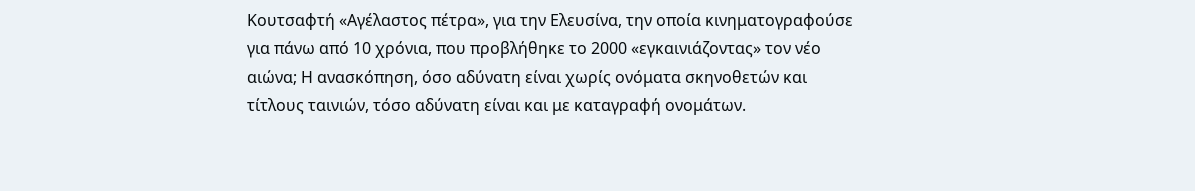Κουτσαφτή «Αγέλαστος πέτρα», για την Ελευσίνα, την οποία κινηματογραφούσε για πάνω από 10 χρόνια, που προβλήθηκε το 2000 «εγκαινιάζοντας» τον νέο αιώνα; Η ανασκόπηση, όσο αδύνατη είναι χωρίς ονόματα σκηνοθετών και τίτλους ταινιών, τόσο αδύνατη είναι και με καταγραφή ονομάτων.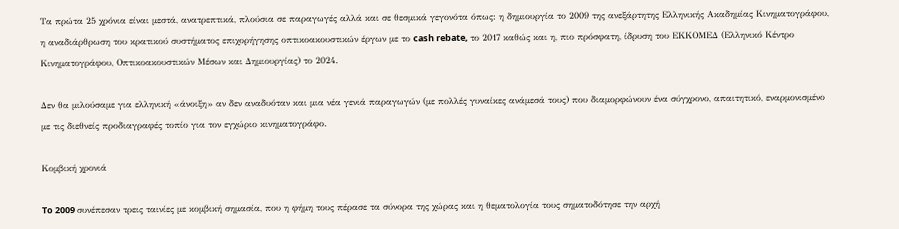Τα πρώτα 25 χρόνια είναι μεστά, ανατρεπτικά, πλούσια σε παραγωγές αλλά και σε θεσμικά γεγονότα όπως: η δημιουργία το 2009 της ανεξάρτητης Ελληνικής Ακαδημίας Κινηματογράφου, η αναδιάρθρωση του κρατικού συστήματος επιχορήγησης οπτικοακουστικών έργων με το cash rebate, το 2017 καθώς και η, πιο πρόσφατη, ίδρυση του ΕΚΚΟΜΕΔ (Ελληνικό Κέντρο Κινηματογράφου, Οπτικοακουστικών Μέσων και Δημιουργίας) το 2024.

Δεν θα μιλούσαμε για ελληνική «άνοιξη» αν δεν αναδυόταν και μια νέα γενιά παραγωγών (με πολλές γυναίκες ανάμεσά τους) που διαμορφώνουν ένα σύγχρονο, απαιτητικό, εναρμονισμένο με τις διεθνείς προδιαγραφές τοπίο για τον εγχώριο κινηματογράφο.

Κομβική χρονιά

To 2009 συνέπεσαν τρεις ταινίες με κομβική σημασία, που η φήμη τους πέρασε τα σύνορα της χώρας και η θεματολογία τους σηματοδότησε την αρχή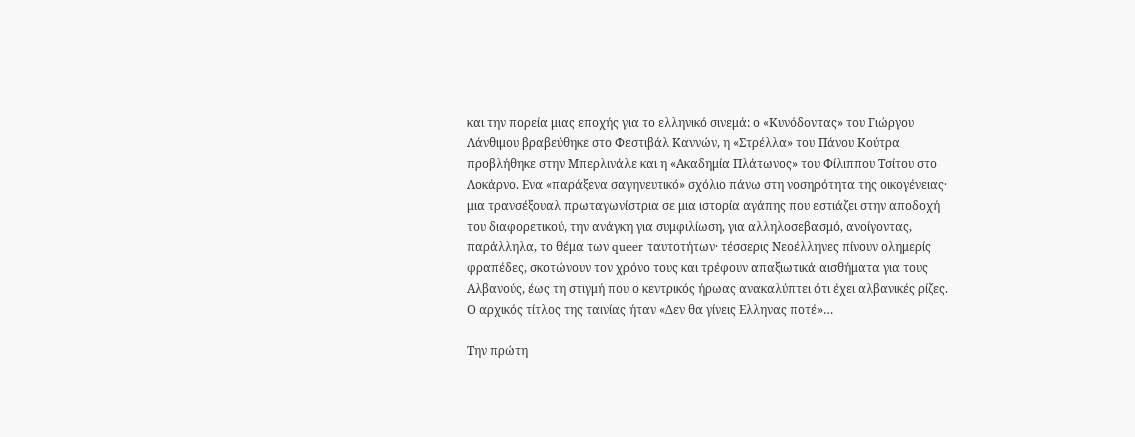και την πορεία μιας εποχής για το ελληνικό σινεμά: ο «Κυνόδοντας» του Γιώργου Λάνθιμου βραβεύθηκε στο Φεστιβάλ Καννών, η «Στρέλλα» του Πάνου Κούτρα προβλήθηκε στην Μπερλινάλε και η «Ακαδημία Πλάτωνος» του Φίλιππου Τσίτου στο Λοκάρνο. Ενα «παράξενα σαγηνευτικό» σχόλιο πάνω στη νοσηρότητα της οικογένειας· μια τρανσέξουαλ πρωταγωνίστρια σε μια ιστορία αγάπης που εστιάζει στην αποδοχή του διαφορετικού, την ανάγκη για συμφιλίωση, για αλληλοσεβασμό, ανοίγοντας, παράλληλα, το θέμα των queer ταυτοτήτων· τέσσερις Νεοέλληνες πίνουν ολημερίς φραπέδες, σκοτώνουν τον χρόνο τους και τρέφουν απαξιωτικά αισθήματα για τους Αλβανούς, έως τη στιγμή που ο κεντρικός ήρωας ανακαλύπτει ότι έχει αλβανικές ρίζες. Ο αρχικός τίτλος της ταινίας ήταν «Δεν θα γίνεις Ελληνας ποτέ»…

Την πρώτη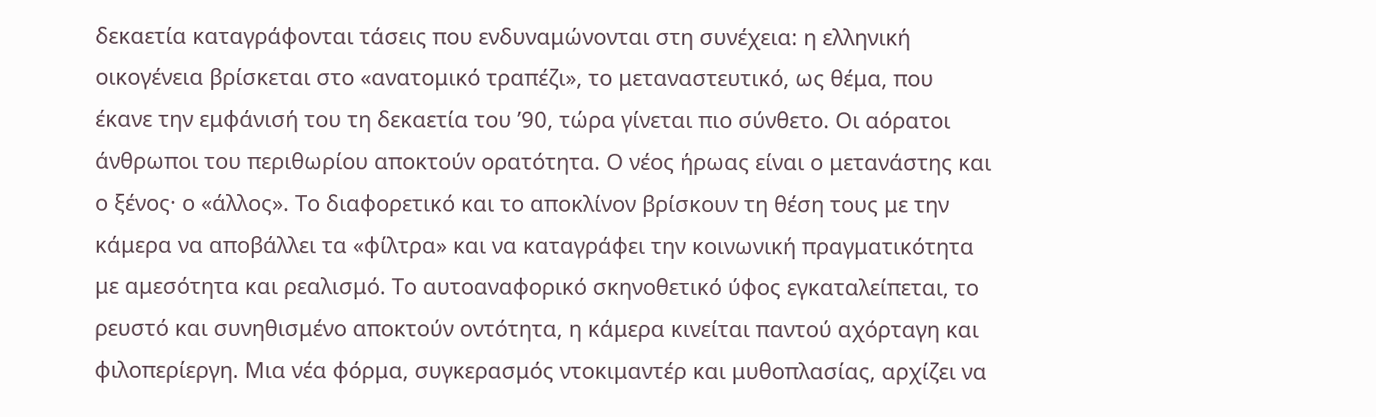δεκαετία καταγράφονται τάσεις που ενδυναμώνονται στη συνέχεια: η ελληνική οικογένεια βρίσκεται στο «ανατομικό τραπέζι», το μεταναστευτικό, ως θέμα, που έκανε την εμφάνισή του τη δεκαετία του ’90, τώρα γίνεται πιο σύνθετο. Οι αόρατοι άνθρωποι του περιθωρίου αποκτούν ορατότητα. Ο νέος ήρωας είναι ο μετανάστης και ο ξένος· ο «άλλος». Το διαφορετικό και το αποκλίνον βρίσκουν τη θέση τους με την κάμερα να αποβάλλει τα «φίλτρα» και να καταγράφει την κοινωνική πραγματικότητα με αμεσότητα και ρεαλισμό. Το αυτοαναφορικό σκηνοθετικό ύφος εγκαταλείπεται, το ρευστό και συνηθισμένο αποκτούν οντότητα, η κάμερα κινείται παντού αχόρταγη και φιλοπερίεργη. Μια νέα φόρμα, συγκερασμός ντοκιμαντέρ και μυθοπλασίας, αρχίζει να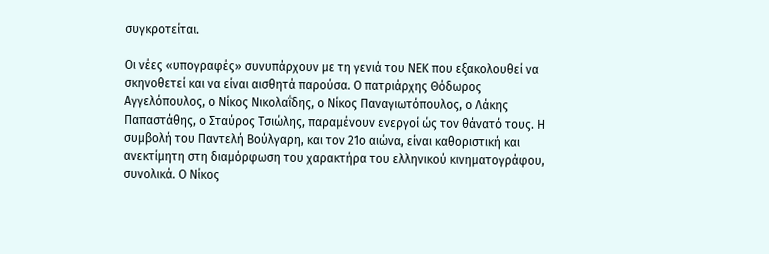συγκροτείται.

Οι νέες «υπογραφές» συνυπάρχουν με τη γενιά του ΝΕΚ που εξακολουθεί να σκηνοθετεί και να είναι αισθητά παρούσα. Ο πατριάρχης Θόδωρος Αγγελόπουλος, ο Νίκος Νικολαΐδης, ο Νίκος Παναγιωτόπουλος, ο Λάκης Παπαστάθης, ο Σταύρος Τσιώλης, παραμένουν ενεργοί ώς τον θάνατό τους. Η συμβολή του Παντελή Βούλγαρη, και τον 21ο αιώνα, είναι καθοριστική και ανεκτίμητη στη διαμόρφωση του χαρακτήρα του ελληνικού κινηματογράφου, συνολικά. Ο Νίκος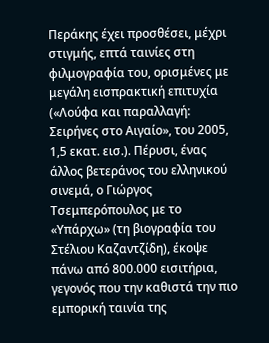Περάκης έχει προσθέσει, μέχρι στιγμής, επτά ταινίες στη φιλμογραφία του, ορισμένες με μεγάλη εισπρακτική επιτυχία («Λούφα και παραλλαγή: Σειρήνες στο Αιγαίο», του 2005, 1,5 εκατ. εισ.). Πέρυσι, ένας άλλος βετεράνος του ελληνικού σινεμά, ο Γιώργος Τσεμπερόπουλος με το «Υπάρχω» (τη βιογραφία του Στέλιου Καζαντζίδη), έκοψε πάνω από 800.000 εισιτήρια, γεγονός που την καθιστά την πιο εμπορική ταινία της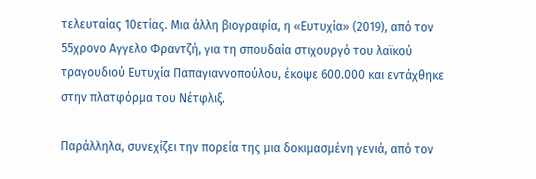τελευταίας 10ετίας. Μια άλλη βιογραφία, η «Ευτυχία» (2019), από τον 55χρονο Αγγελο Φραντζή, για τη σπουδαία στιχουργό του λαϊκού τραγουδιού Ευτυχία Παπαγιαννοπούλου, έκοψε 600.000 και εντάχθηκε στην πλατφόρμα του Νέτφλιξ.

Παράλληλα, συνεχίζει την πορεία της μια δοκιμασμένη γενιά, από τον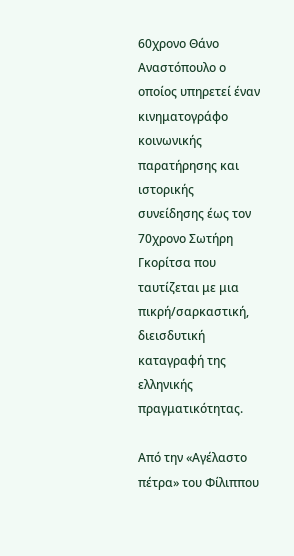60χρονο Θάνο Αναστόπουλο ο οποίος υπηρετεί έναν κινηματογράφο κοινωνικής παρατήρησης και ιστορικής συνείδησης έως τον 70χρονο Σωτήρη Γκορίτσα που ταυτίζεται με μια πικρή/σαρκαστική, διεισδυτική καταγραφή της ελληνικής πραγματικότητας.

Από την «Αγέλαστο πέτρα» του Φίλιππου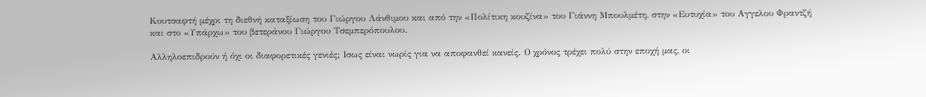Κουτσαφτή μέχρι τη διεθνή καταξίωση του Γιώργου Λάνθιμου και από την «Πολίτικη κουζίνα» του Γιάννη Μπουλμέτη, στην «Ευτυχία» του Αγγελου Φραντζή και στο «Υπάρχω» του βετεράνου Γιώργου Τσεμπερόπουλου.

Αλληλοεπιδρούν ή όχι οι διαφορετικές γενιές; Ισως είναι νωρίς για να αποφανθεί κανείς. Ο χρόνος τρέχει πολύ στην εποχή μας, οι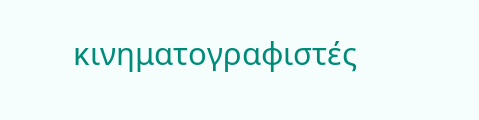κινηματογραφιστές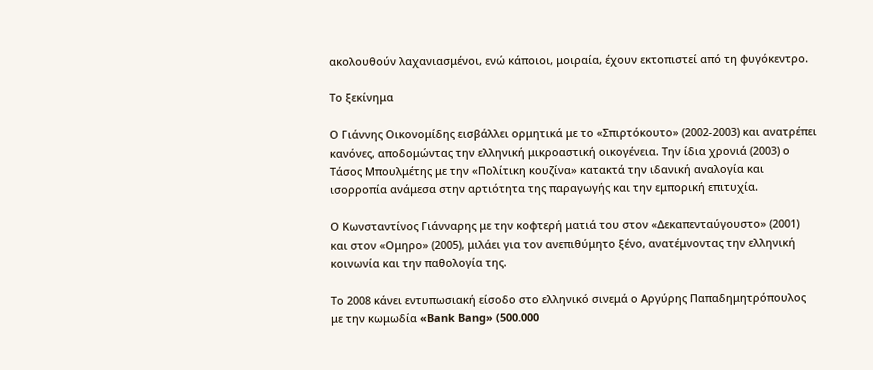ακολουθούν λαχανιασμένοι, ενώ κάποιοι, μοιραία, έχουν εκτοπιστεί από τη φυγόκεντρο.

Το ξεκίνημα

Ο Γιάννης Οικονομίδης εισβάλλει ορμητικά με το «Σπιρτόκουτο» (2002-2003) και ανατρέπει κανόνες, αποδομώντας την ελληνική μικροαστική οικογένεια. Την ίδια χρονιά (2003) ο Τάσος Μπουλμέτης με την «Πολίτικη κουζίνα» κατακτά την ιδανική αναλογία και ισορροπία ανάμεσα στην αρτιότητα της παραγωγής και την εμπορική επιτυχία.

Ο Κωνσταντίνος Γιάνναρης με την κοφτερή ματιά του στον «Δεκαπενταύγουστο» (2001) και στον «Ομηρο» (2005), μιλάει για τον ανεπιθύμητο ξένο, ανατέμνοντας την ελληνική κοινωνία και την παθολογία της.

Το 2008 κάνει εντυπωσιακή είσοδο στο ελληνικό σινεμά ο Αργύρης Παπαδημητρόπουλος με την κωμωδία «Bank Bang» (500.000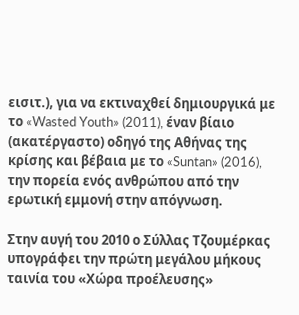εισιτ.), για να εκτιναχθεί δημιουργικά με το «Wasted Youth» (2011), έναν βίαιο (ακατέργαστο) οδηγό της Αθήνας της κρίσης και βέβαια με το «Suntan» (2016), την πορεία ενός ανθρώπου από την ερωτική εμμονή στην απόγνωση.

Στην αυγή του 2010 ο Σύλλας Τζουμέρκας υπογράφει την πρώτη μεγάλου μήκους ταινία του «Χώρα προέλευσης»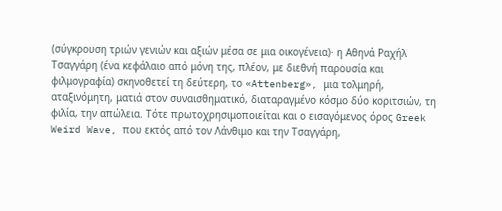(σύγκρουση τριών γενιών και αξιών μέσα σε μια οικογένεια)· η Αθηνά Ραχήλ Τσαγγάρη (ένα κεφάλαιο από μόνη της, πλέον, με διεθνή παρουσία και φιλμογραφία) σκηνοθετεί τη δεύτερη, το «Attenberg», μια τολμηρή, αταξινόμητη, ματιά στον συναισθηματικό, διαταραγμένο κόσμο δύο κοριτσιών, τη φιλία, την απώλεια. Τότε πρωτοχρησιμοποιείται και ο εισαγόμενος όρος Greek Weird Wave, που εκτός από τον Λάνθιμο και την Τσαγγάρη,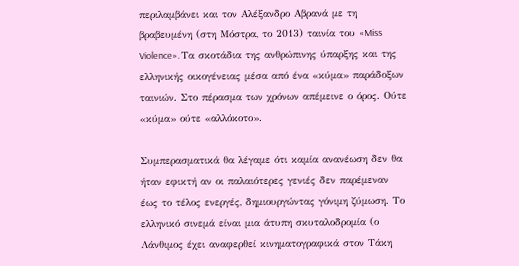περιλαμβάνει και τον Αλέξανδρο Αβρανά με τη βραβευμένη (στη Μόστρα, το 2013) ταινία του «Miss Violence». Τα σκοτάδια της ανθρώπινης ύπαρξης και της ελληνικής οικογένειας μέσα από ένα «κύμα» παράδοξων ταινιών. Στο πέρασμα των χρόνων απέμεινε ο όρος. Ούτε «κύμα» ούτε «αλλόκοτο».

Συμπερασματικά θα λέγαμε ότι καμία ανανέωση δεν θα ήταν εφικτή αν οι παλαιότερες γενιές δεν παρέμεναν έως το τέλος ενεργές, δημιουργώντας γόνιμη ζύμωση. Το ελληνικό σινεμά είναι μια άτυπη σκυταλοδρομία (ο Λάνθιμος έχει αναφερθεί κινηματογραφικά στον Τάκη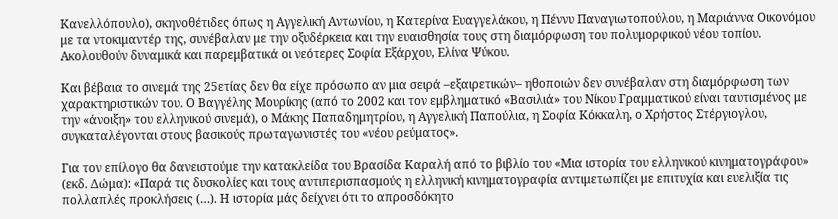Κανελλόπουλο), σκηνοθέτιδες όπως η Αγγελική Αντωνίου, η Κατερίνα Ευαγγελάκου, η Πέννυ Παναγιωτοπούλου, η Μαριάννα Οικονόμου με τα ντοκιμαντέρ της, συνέβαλαν με την οξυδέρκεια και την ευαισθησία τους στη διαμόρφωση του πολυμορφικού νέου τοπίου. Ακολουθούν δυναμικά και παρεμβατικά οι νεότερες Σοφία Εξάρχου, Ελίνα Ψύκου.

Και βέβαια το σινεμά της 25ετίας δεν θα είχε πρόσωπο αν μια σειρά –εξαιρετικών– ηθοποιών δεν συνέβαλαν στη διαμόρφωση των χαρακτηριστικών του. Ο Βαγγέλης Μουρίκης (από το 2002 και τον εμβληματικό «Βασιλιά» του Νίκου Γραμματικού είναι ταυτισμένος με την «άνοιξη» του ελληνικού σινεμά), ο Μάκης Παπαδημητρίου, η Αγγελική Παπούλια, η Σοφία Κόκκαλη, ο Χρήστος Στέργιογλου, συγκαταλέγονται στους βασικούς πρωταγωνιστές του «νέου ρεύματος».

Για τον επίλογο θα δανειστούμε την κατακλείδα του Βρασίδα Καραλή από το βιβλίο του «Μια ιστορία του ελληνικού κινηματογράφου» (εκδ. Δώμα): «Παρά τις δυσκολίες και τους αντιπερισπασμούς η ελληνική κινηματογραφία αντιμετωπίζει με επιτυχία και ευελιξία τις πολλαπλές προκλήσεις (…). Η ιστορία μάς δείχνει ότι το απροσδόκητο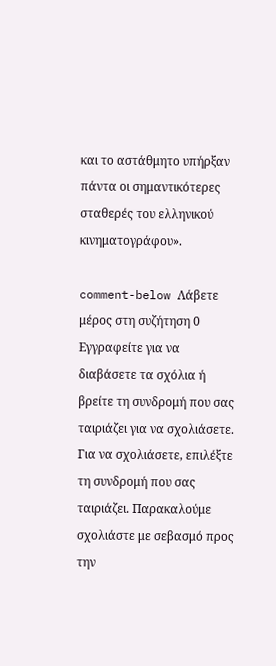και το αστάθμητο υπήρξαν πάντα οι σημαντικότερες σταθερές του ελληνικού κινηματογράφου».

comment-below Λάβετε μέρος στη συζήτηση 0 Εγγραφείτε για να διαβάσετε τα σχόλια ή
βρείτε τη συνδρομή που σας ταιριάζει για να σχολιάσετε.
Για να σχολιάσετε, επιλέξτε τη συνδρομή που σας ταιριάζει. Παρακαλούμε σχολιάστε με σεβασμό προς την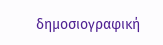δημοσιογραφική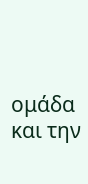ομάδα και την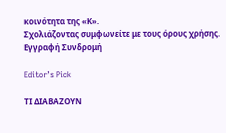κοινότητα της «Κ».
Σχολιάζοντας συμφωνείτε με τους όρους χρήσης.
Εγγραφή Συνδρομή

Editor’s Pick

ΤΙ ΔΙΑΒΑΖΟΥΝ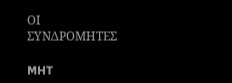ΟΙ ΣΥΝΔΡΟΜΗΤΕΣ

MHT